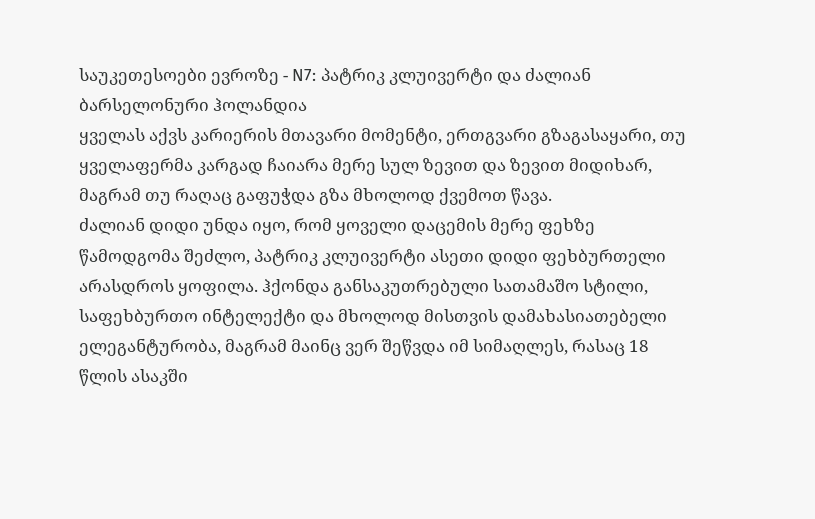საუკეთესოები ევროზე - N7: პატრიკ კლუივერტი და ძალიან ბარსელონური ჰოლანდია
ყველას აქვს კარიერის მთავარი მომენტი, ერთგვარი გზაგასაყარი, თუ ყველაფერმა კარგად ჩაიარა მერე სულ ზევით და ზევით მიდიხარ, მაგრამ თუ რაღაც გაფუჭდა გზა მხოლოდ ქვემოთ წავა.
ძალიან დიდი უნდა იყო, რომ ყოველი დაცემის მერე ფეხზე წამოდგომა შეძლო, პატრიკ კლუივერტი ასეთი დიდი ფეხბურთელი არასდროს ყოფილა. ჰქონდა განსაკუთრებული სათამაშო სტილი, საფეხბურთო ინტელექტი და მხოლოდ მისთვის დამახასიათებელი ელეგანტურობა, მაგრამ მაინც ვერ შეწვდა იმ სიმაღლეს, რასაც 18 წლის ასაკში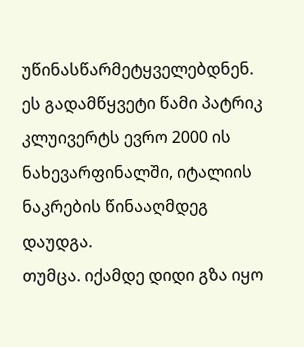უწინასწარმეტყველებდნენ.
ეს გადამწყვეტი წამი პატრიკ კლუივერტს ევრო 2000 ის ნახევარფინალში, იტალიის ნაკრების წინააღმდეგ დაუდგა.
თუმცა. იქამდე დიდი გზა იყო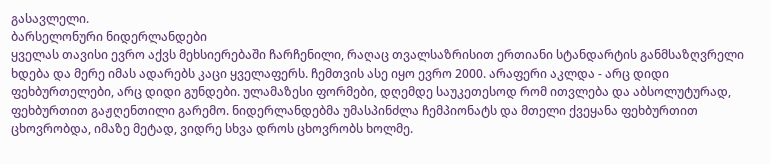გასავლელი.
ბარსელონური ნიდერლანდები
ყველას თავისი ევრო აქვს მეხსიერებაში ჩარჩენილი, რაღაც თვალსაზრისით ერთიანი სტანდარტის განმსაზღვრელი ხდება და მერე იმას ადარებს კაცი ყველაფერს. ჩემთვის ასე იყო ევრო 2000. არაფერი აკლდა - არც დიდი ფეხბურთელები, არც დიდი გუნდები. ულამაზესი ფორმები, დღემდე საუკეთესოდ რომ ითვლება და აბსოლუტურად, ფეხბურთით გაჟღენთილი გარემო. ნიდერლანდებმა უმასპინძლა ჩემპიონატს და მთელი ქვეყანა ფეხბურთით ცხოვრობდა, იმაზე მეტად, ვიდრე სხვა დროს ცხოვრობს ხოლმე.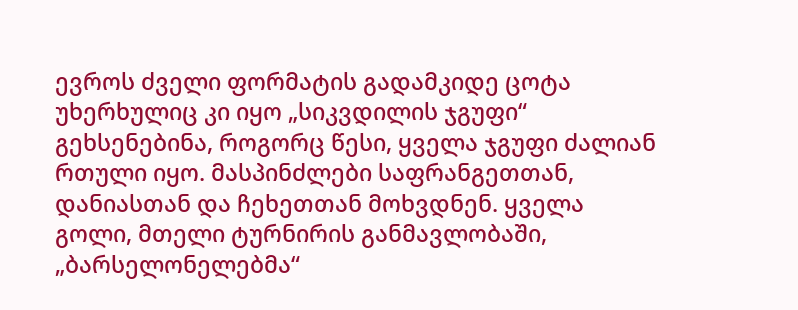ევროს ძველი ფორმატის გადამკიდე ცოტა უხერხულიც კი იყო „სიკვდილის ჯგუფი“ გეხსენებინა, როგორც წესი, ყველა ჯგუფი ძალიან რთული იყო. მასპინძლები საფრანგეთთან, დანიასთან და ჩეხეთთან მოხვდნენ. ყველა გოლი, მთელი ტურნირის განმავლობაში, „ბარსელონელებმა“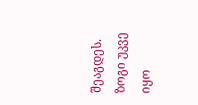შეაგდეს. ზოგი უკვე იყო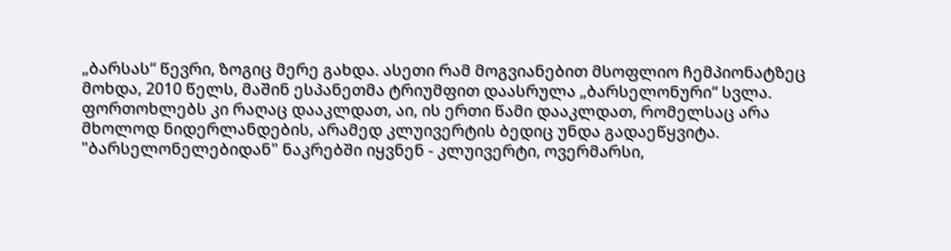„ბარსას“ წევრი, ზოგიც მერე გახდა. ასეთი რამ მოგვიანებით მსოფლიო ჩემპიონატზეც მოხდა, 2010 წელს, მაშინ ესპანეთმა ტრიუმფით დაასრულა „ბარსელონური“ სვლა. ფორთოხლებს კი რაღაც დააკლდათ, აი, ის ერთი წამი დააკლდათ, რომელსაც არა მხოლოდ ნიდერლანდების, არამედ კლუივერტის ბედიც უნდა გადაეწყვიტა.
"ბარსელონელებიდან" ნაკრებში იყვნენ - კლუივერტი, ოვერმარსი,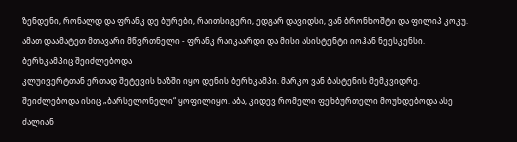ზენდენი, რონალდ და ფრანკ დე ბურები, რაითსიგერი, ედგარ დავიდსი, ვან ბრონხოშტი და ფილიპ კოკუ. ამათ დაამატეთ მთავარი მწვრთნელი - ფრანკ რაიკაარდი და მისი ასისტენტი იოჰან ნეესკენსი.
ბერხკამპიც შეიძლებოდა
კლუივერტთან ერთად შეტევის ხაზში იყო დენის ბერხკამპი. მარკო ვან ბასტენის მემკვიდრე. შეიძლებოდა ისიც „ბარსელონელი“ ყოფილიყო. აბა, კიდევ რომელი ფეხბურთელი მოუხდებოდა ასე ძალიან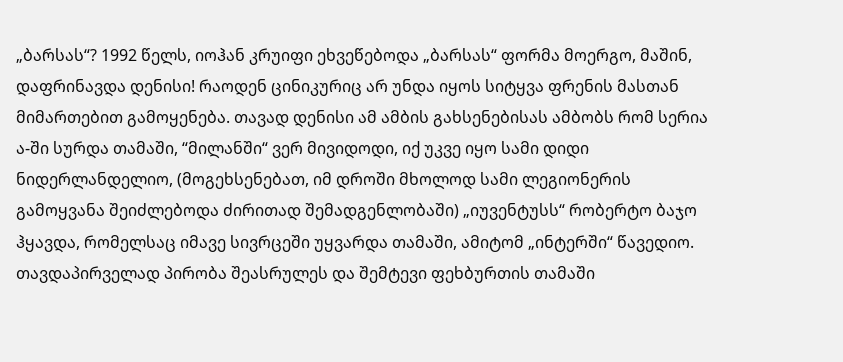„ბარსას“? 1992 წელს, იოჰან კრუიფი ეხვეწებოდა „ბარსას“ ფორმა მოერგო, მაშინ, დაფრინავდა დენისი! რაოდენ ცინიკურიც არ უნდა იყოს სიტყვა ფრენის მასთან მიმართებით გამოყენება. თავად დენისი ამ ამბის გახსენებისას ამბობს რომ სერია ა-ში სურდა თამაში, “მილანში“ ვერ მივიდოდი, იქ უკვე იყო სამი დიდი ნიდერლანდელიო, (მოგეხსენებათ, იმ დროში მხოლოდ სამი ლეგიონერის გამოყვანა შეიძლებოდა ძირითად შემადგენლობაში) „იუვენტუსს“ რობერტო ბაჯო ჰყავდა, რომელსაც იმავე სივრცეში უყვარდა თამაში, ამიტომ „ინტერში“ წავედიო. თავდაპირველად პირობა შეასრულეს და შემტევი ფეხბურთის თამაში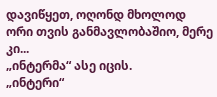დავიწყეთ, ოღონდ მხოლოდ ორი თვის განმავლობაშიო, მერე კი...
„ინტერმა“ ასე იცის.
„ინტერი“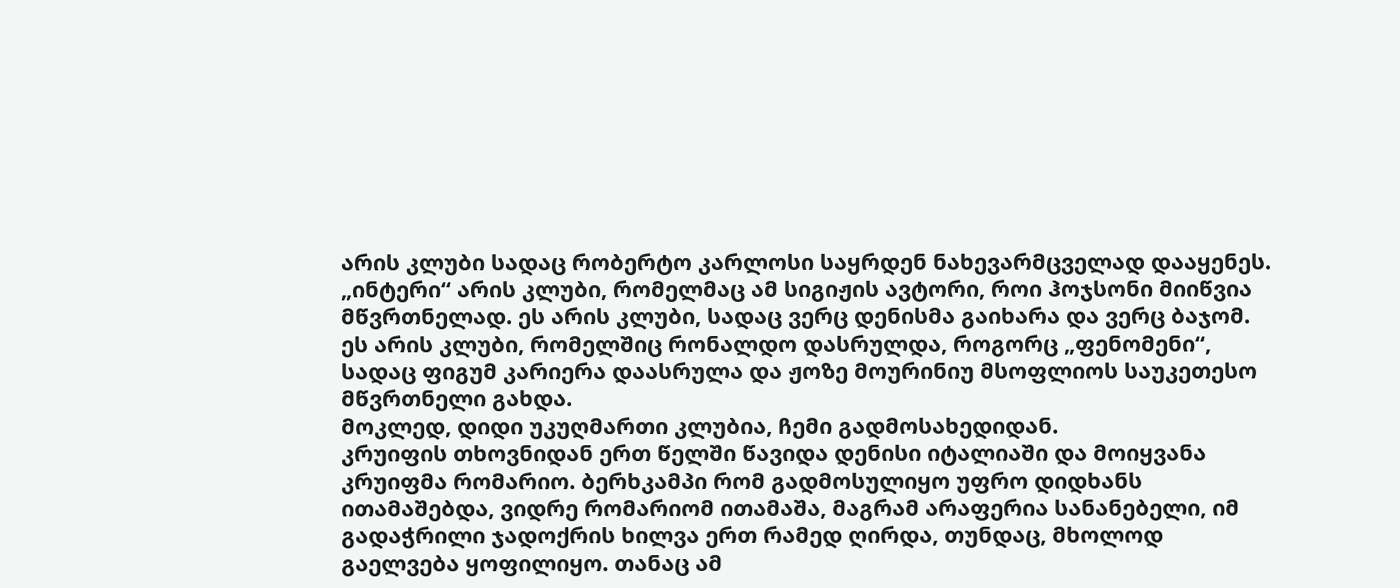არის კლუბი სადაც რობერტო კარლოსი საყრდენ ნახევარმცველად დააყენეს. „ინტერი“ არის კლუბი, რომელმაც ამ სიგიჟის ავტორი, როი ჰოჯსონი მიიწვია მწვრთნელად. ეს არის კლუბი, სადაც ვერც დენისმა გაიხარა და ვერც ბაჯომ. ეს არის კლუბი, რომელშიც რონალდო დასრულდა, როგორც „ფენომენი“, სადაც ფიგუმ კარიერა დაასრულა და ჟოზე მოურინიუ მსოფლიოს საუკეთესო მწვრთნელი გახდა.
მოკლედ, დიდი უკუღმართი კლუბია, ჩემი გადმოსახედიდან.
კრუიფის თხოვნიდან ერთ წელში წავიდა დენისი იტალიაში და მოიყვანა კრუიფმა რომარიო. ბერხკამპი რომ გადმოსულიყო უფრო დიდხანს ითამაშებდა, ვიდრე რომარიომ ითამაშა, მაგრამ არაფერია სანანებელი, იმ გადაჭრილი ჯადოქრის ხილვა ერთ რამედ ღირდა, თუნდაც, მხოლოდ გაელვება ყოფილიყო. თანაც ამ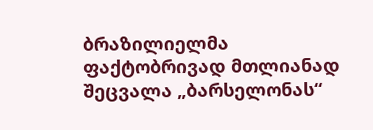ბრაზილიელმა ფაქტობრივად მთლიანად შეცვალა „ბარსელონას“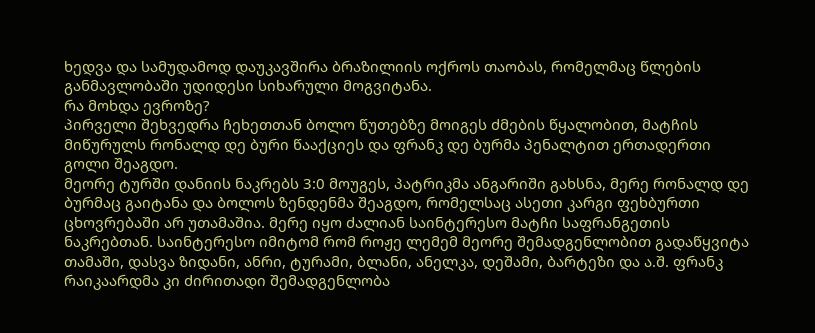ხედვა და სამუდამოდ დაუკავშირა ბრაზილიის ოქროს თაობას, რომელმაც წლების განმავლობაში უდიდესი სიხარული მოგვიტანა.
რა მოხდა ევროზე?
პირველი შეხვედრა ჩეხეთთან ბოლო წუთებზე მოიგეს ძმების წყალობით, მატჩის მიწურულს რონალდ დე ბური წააქციეს და ფრანკ დე ბურმა პენალტით ერთადერთი გოლი შეაგდო.
მეორე ტურში დანიის ნაკრებს 3:0 მოუგეს, პატრიკმა ანგარიში გახსნა, მერე რონალდ დე ბურმაც გაიტანა და ბოლოს ზენდენმა შეაგდო, რომელსაც ასეთი კარგი ფეხბურთი ცხოვრებაში არ უთამაშია. მერე იყო ძალიან საინტერესო მატჩი საფრანგეთის ნაკრებთან. საინტერესო იმიტომ რომ როჟე ლემემ მეორე შემადგენლობით გადაწყვიტა თამაში, დასვა ზიდანი, ანრი, ტურამი, ბლანი, ანელკა, დეშამი, ბარტეზი და ა.შ. ფრანკ რაიკაარდმა კი ძირითადი შემადგენლობა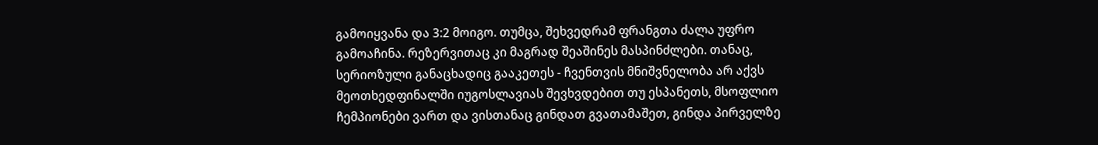გამოიყვანა და 3:2 მოიგო. თუმცა, შეხვედრამ ფრანგთა ძალა უფრო გამოაჩინა. რეზერვითაც კი მაგრად შეაშინეს მასპინძლები. თანაც, სერიოზული განაცხადიც გააკეთეს - ჩვენთვის მნიშვნელობა არ აქვს მეოთხედფინალში იუგოსლავიას შევხვდებით თუ ესპანეთს, მსოფლიო ჩემპიონები ვართ და ვისთანაც გინდათ გვათამაშეთ, გინდა პირველზე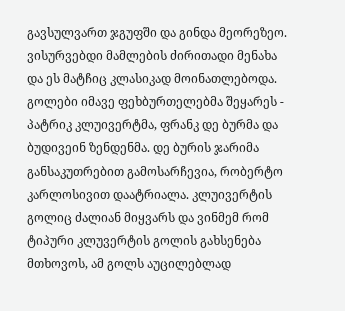გავსულვართ ჯგუფში და გინდა მეორეზეო.
ვისურვებდი მამლების ძირითადი მენახა და ეს მატჩიც კლასიკად მოინათლებოდა. გოლები იმავე ფეხბურთელებმა შეყარეს - პატრიკ კლუივერტმა, ფრანკ დე ბურმა და ბუდივეინ ზენდენმა. დე ბურის ჯარიმა განსაკუთრებით გამოსარჩევია, რობერტო კარლოსივით დაატრიალა. კლუივერტის გოლიც ძალიან მიყვარს და ვინმემ რომ ტიპური კლუვერტის გოლის გახსენება მთხოვოს, ამ გოლს აუცილებლად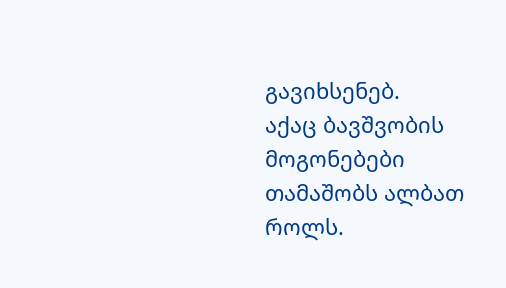გავიხსენებ.
აქაც ბავშვობის მოგონებები თამაშობს ალბათ როლს.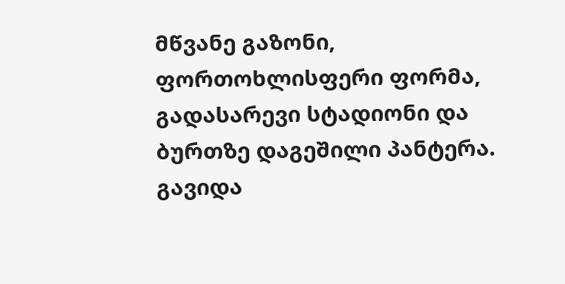მწვანე გაზონი, ფორთოხლისფერი ფორმა, გადასარევი სტადიონი და ბურთზე დაგეშილი პანტერა.
გავიდა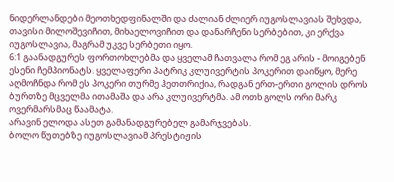ნიდერლანდები მეოთხედფინალში და ძალიან ძლიერ იუგოსლავიას შეხვდა, თავისი მილოშევიჩით, მიხაელოვიჩით და დანარჩენი სერბებით, კი ერქვა იუგოსლავია, მაგრამ უკვე სერბეთი იყო.
6:1 გაანადგურეს ფორთოხლებმა და ყველამ ჩათვალა რომ ეგ არის - მოიგებენ ესენი ჩემპიონატს. ყველაფერი პატრიკ კლუივერტის პოკერით დაიწყო, მერე აღმოჩნდა რომ ეს პოკერი თურმე ჰეთთრიქია, რადგან ერთ-ერთი გოლის დროს ბურთზე მცველმა ითამაშა და არა კლუივერტმა. ამ ოთხ გოლს ორი მარკ ოვერმარსმაც წაამატა.
არავინ ელოდა ასეთ გამანადგურებელ გამარჯვებას.
ბოლო წუთებზე იუგოსლავიამ პრესტიჟის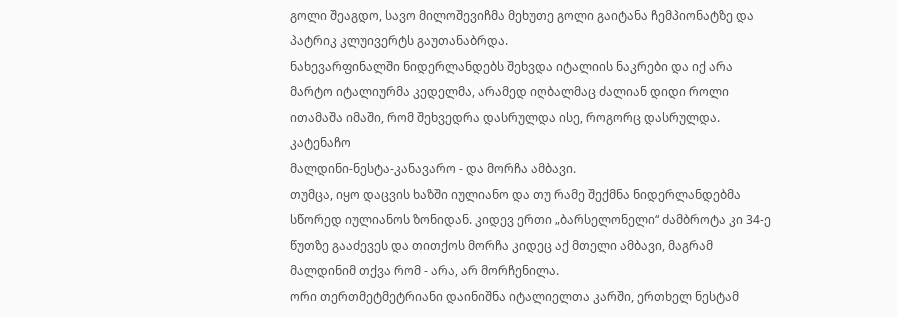გოლი შეაგდო, სავო მილოშევიჩმა მეხუთე გოლი გაიტანა ჩემპიონატზე და პატრიკ კლუივერტს გაუთანაბრდა.
ნახევარფინალში ნიდერლანდებს შეხვდა იტალიის ნაკრები და იქ არა მარტო იტალიურმა კედელმა, არამედ იღბალმაც ძალიან დიდი როლი ითამაშა იმაში, რომ შეხვედრა დასრულდა ისე, როგორც დასრულდა.
კატენაჩო
მალდინი-ნესტა-კანავარო - და მორჩა ამბავი.
თუმცა, იყო დაცვის ხაზში იულიანო და თუ რამე შექმნა ნიდერლანდებმა სწორედ იულიანოს ზონიდან. კიდევ ერთი „ბარსელონელი“ ძამბროტა კი 34-ე წუთზე გააძევეს და თითქოს მორჩა კიდეც აქ მთელი ამბავი, მაგრამ მალდინიმ თქვა რომ - არა, არ მორჩენილა.
ორი თერთმეტმეტრიანი დაინიშნა იტალიელთა კარში, ერთხელ ნესტამ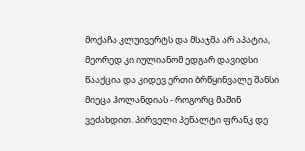მოქაჩა კლუივერტს და მსაჯმა არ აპატია, მეორედ კი იულიანომ ედგარ დავიდსი წააქცია და კიდევ ერთი ბრწყინვალე შანსი მიეცა ჰოლანდიას - როგორც მაშინ ვეძახდით. პირველი პენალტი ფრანკ დე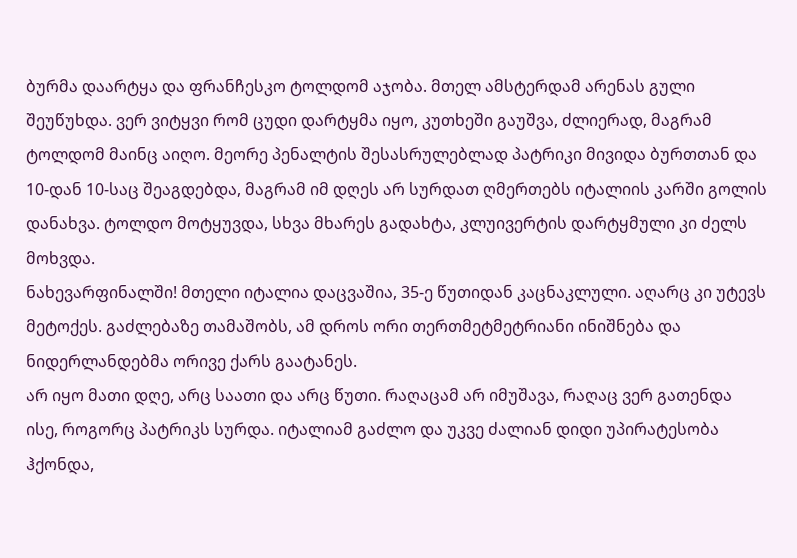ბურმა დაარტყა და ფრანჩესკო ტოლდომ აჯობა. მთელ ამსტერდამ არენას გული შეუწუხდა. ვერ ვიტყვი რომ ცუდი დარტყმა იყო, კუთხეში გაუშვა, ძლიერად, მაგრამ ტოლდომ მაინც აიღო. მეორე პენალტის შესასრულებლად პატრიკი მივიდა ბურთთან და 10-დან 10-საც შეაგდებდა, მაგრამ იმ დღეს არ სურდათ ღმერთებს იტალიის კარში გოლის დანახვა. ტოლდო მოტყუვდა, სხვა მხარეს გადახტა, კლუივერტის დარტყმული კი ძელს მოხვდა.
ნახევარფინალში! მთელი იტალია დაცვაშია, 35-ე წუთიდან კაცნაკლული. აღარც კი უტევს მეტოქეს. გაძლებაზე თამაშობს, ამ დროს ორი თერთმეტმეტრიანი ინიშნება და ნიდერლანდებმა ორივე ქარს გაატანეს.
არ იყო მათი დღე, არც საათი და არც წუთი. რაღაცამ არ იმუშავა, რაღაც ვერ გათენდა ისე, როგორც პატრიკს სურდა. იტალიამ გაძლო და უკვე ძალიან დიდი უპირატესობა ჰქონდა,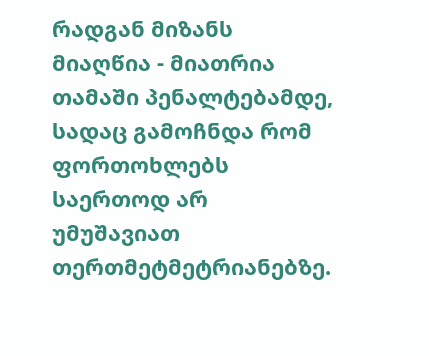რადგან მიზანს მიაღწია - მიათრია თამაში პენალტებამდე, სადაც გამოჩნდა რომ ფორთოხლებს საერთოდ არ უმუშავიათ თერთმეტმეტრიანებზე.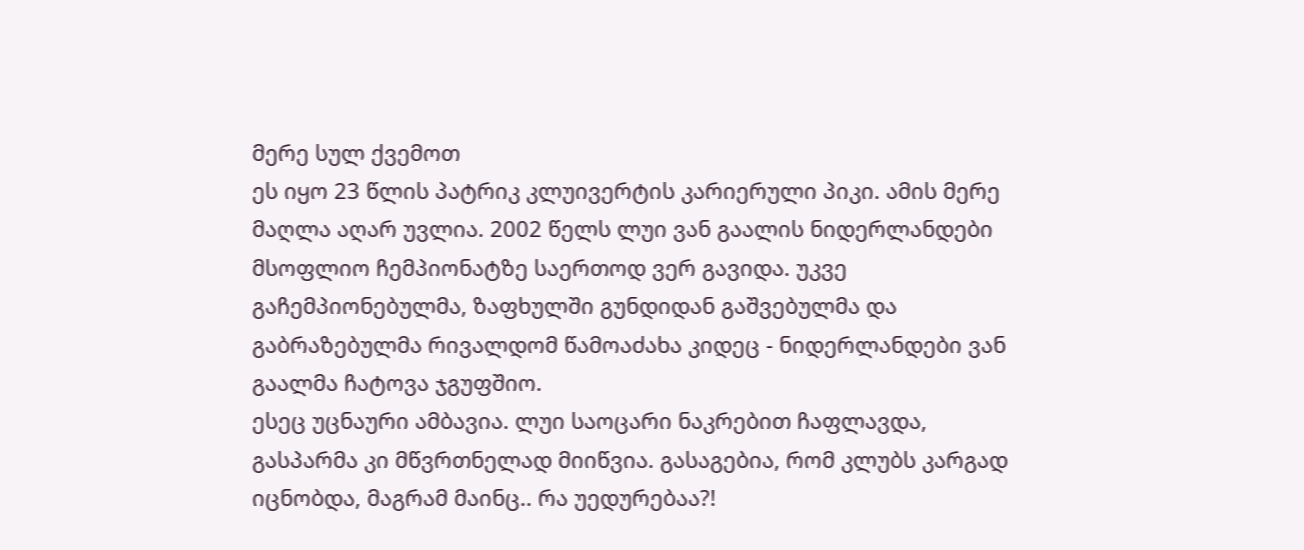მერე სულ ქვემოთ
ეს იყო 23 წლის პატრიკ კლუივერტის კარიერული პიკი. ამის მერე მაღლა აღარ უვლია. 2002 წელს ლუი ვან გაალის ნიდერლანდები მსოფლიო ჩემპიონატზე საერთოდ ვერ გავიდა. უკვე გაჩემპიონებულმა, ზაფხულში გუნდიდან გაშვებულმა და გაბრაზებულმა რივალდომ წამოაძახა კიდეც - ნიდერლანდები ვან გაალმა ჩატოვა ჯგუფშიო.
ესეც უცნაური ამბავია. ლუი საოცარი ნაკრებით ჩაფლავდა, გასპარმა კი მწვრთნელად მიიწვია. გასაგებია, რომ კლუბს კარგად იცნობდა, მაგრამ მაინც.. რა უედურებაა?!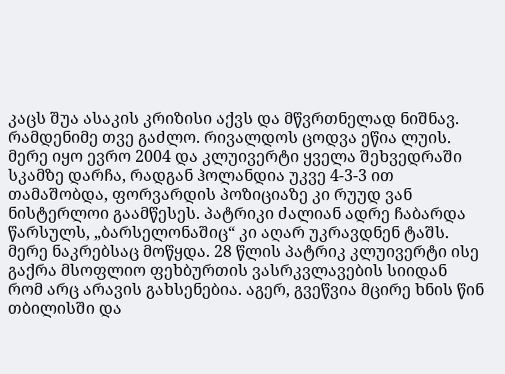კაცს შუა ასაკის კრიზისი აქვს და მწვრთნელად ნიშნავ.
რამდენიმე თვე გაძლო. რივალდოს ცოდვა ეწია ლუის.
მერე იყო ევრო 2004 და კლუივერტი ყველა შეხვედრაში სკამზე დარჩა, რადგან ჰოლანდია უკვე 4-3-3 ით თამაშობდა, ფორვარდის პოზიციაზე კი რუუდ ვან ნისტერლოი გაამწესეს. პატრიკი ძალიან ადრე ჩაბარდა წარსულს, „ბარსელონაშიც“ კი აღარ უკრავდნენ ტაშს.
მერე ნაკრებსაც მოწყდა. 28 წლის პატრიკ კლუივერტი ისე გაქრა მსოფლიო ფეხბურთის ვასრკვლავების სიიდან რომ არც არავის გახსენებია. აგერ, გვეწვია მცირე ხნის წინ თბილისში და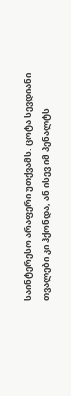საინტერესო არაფერი უთქვამს. ცოტა სევდიანი თვალები კი ჰქონდა, ან ისევ იმ პენალტს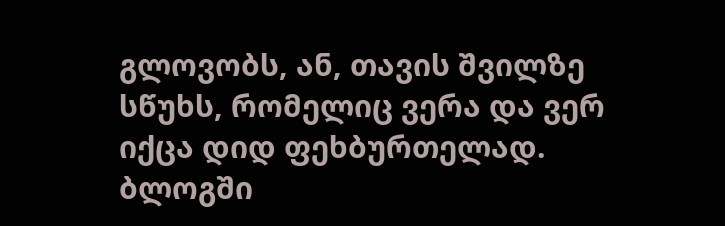გლოვობს, ან, თავის შვილზე სწუხს, რომელიც ვერა და ვერ იქცა დიდ ფეხბურთელად.
ბლოგში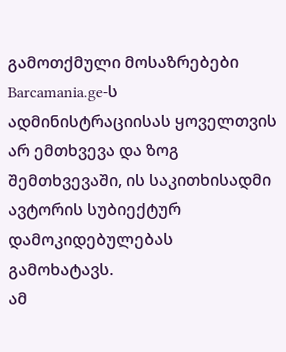გამოთქმული მოსაზრებები Barcamania.ge-ს ადმინისტრაციისას ყოველთვის არ ემთხვევა და ზოგ შემთხვევაში, ის საკითხისადმი ავტორის სუბიექტურ დამოკიდებულებას გამოხატავს.
ამ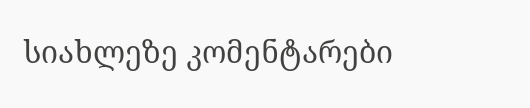სიახლეზე კომენტარები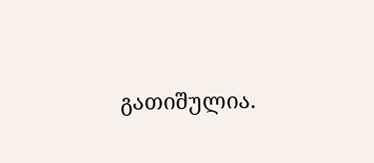გათიშულია.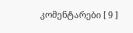კომენტარები [ 9 ]